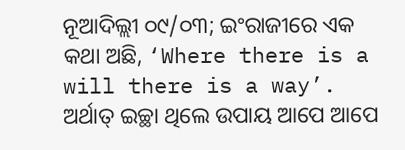ନୂଆଦିଲ୍ଲୀ ୦୯/୦୩; ଇଂରାଜୀରେ ଏକ କଥା ଅଛି, ‘Where there is a will there is a way’. ଅର୍ଥାତ୍ ଇଚ୍ଛା ଥିଲେ ଉପାୟ ଆପେ ଆପେ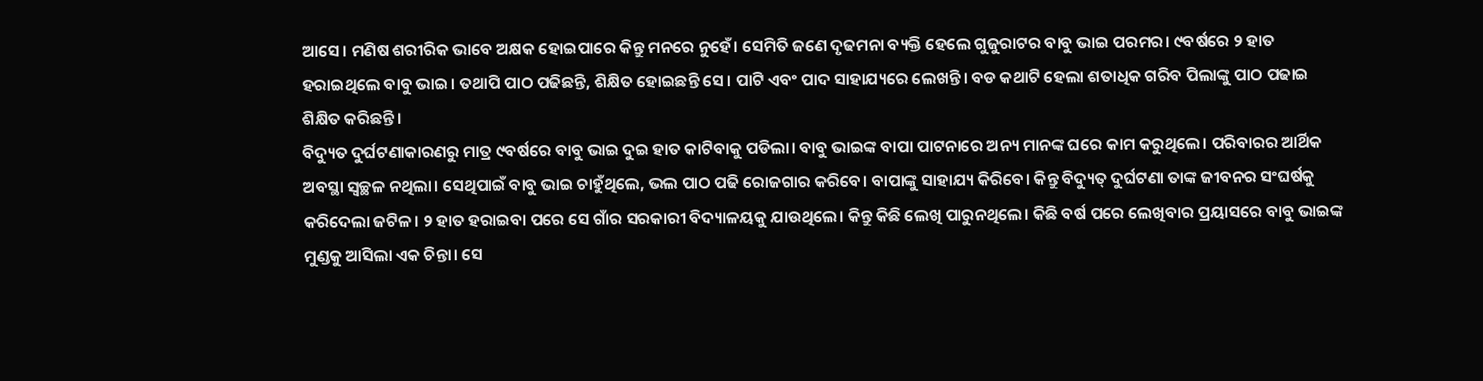ଆସେ। ମଣିଷ ଶରୀରିକ ଭାବେ ଅକ୍ଷକ ହୋଇପାରେ କିନ୍ତୁ ମନରେ ନୁହେଁ। ସେମିତି ଜଣେ ଦୃଢମନା ବ୍ୟକ୍ତି ହେଲେ ଗୁଜୁରାଟର ବାବୁ ଭାଇ ପରମର। ୯ବର୍ଷରେ ୨ ହାତ ହରାଇଥିଲେ ବାବୁ ଭାଇ। ତଥାପି ପାଠ ପଢିଛନ୍ତି, ଶିକ୍ଷିତ ହୋଇଛନ୍ତି ସେ। ପାଟି ଏବଂ ପାଦ ସାହାଯ୍ୟରେ ଲେଖନ୍ତି। ବଡ କଥାଟି ହେଲା ଶତାଧିକ ଗରିବ ପିଲାଙ୍କୁ ପାଠ ପଢାଇ ଶିକ୍ଷିତ କରିଛନ୍ତି।
ବିଦ୍ୟୁତ ଦୁର୍ଘଟଣାକାରଣରୁ ମାତ୍ର ୯ବର୍ଷରେ ବାବୁ ଭାଇ ଦୁଇ ହାତ କାଟିବାକୁ ପଡିଲା। ବାବୁ ଭାଇଙ୍କ ବାପା ପାଟନାରେ ଅନ୍ୟ ମାନଙ୍କ ଘରେ କାମ କରୁଥିଲେ। ପରିବାରର ଆର୍ଥିକ ଅବସ୍ଥା ସ୍ବଚ୍ଛଳ ନଥିଲା। ସେଥିପାଇଁ ବାବୁ ଭାଇ ଚାହୁଁଥିଲେ, ଭଲ ପାଠ ପଢି ରୋଜଗାର କରିବେ। ବାପାଙ୍କୁ ସାହାଯ୍ୟ କିରିବେ। କିନ୍ତୁ ବିଦ୍ୟୁତ୍ ଦୁର୍ଘଟଣା ତାଙ୍କ ଜୀବନର ସଂଘର୍ଷକୁ କରିଦେଲା ଜଟିଳ। ୨ ହାତ ହରାଇବା ପରେ ସେ ଗାଁର ସରକାରୀ ବିଦ୍ୟାଳୟକୁ ଯାଉଥିଲେ। କିନ୍ତୁ କିଛି ଲେଖି ପାରୁନଥିଲେ। କିଛି ବର୍ଷ ପରେ ଲେଖିବାର ପ୍ରୟାସରେ ବାବୁ ଭାଇଙ୍କ ମୁଣ୍ଡକୁ ଆସିଲା ଏକ ଚିନ୍ତା। ସେ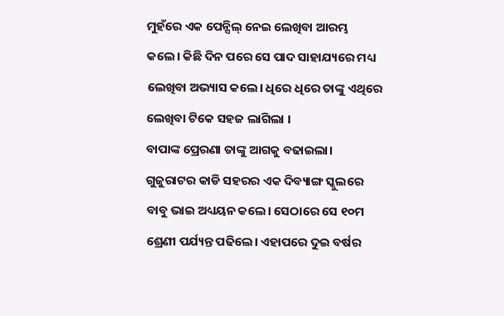ମୁହଁରେ ଏକ ପେନ୍ସିଲ୍ ନେଇ ଲେଖିବା ଆରମ୍ଭ କଲେ। କିଛି ଦିନ ପରେ ସେ ପାଦ ସାହାଯ୍ୟରେ ମଧ୍ୟ ଲେଖିବା ଅଭ୍ୟାସ କଲେ। ଧିରେ ଧିରେ ତାଙ୍କୁ ଏଥିରେ ଲେଖିବା ଟିକେ ସହଜ ଲାଗିଲା ।
ବାପାଙ୍କ ପ୍ରେରଣା ତାଙ୍କୁ ଆଗକୁ ବଢାଇଲା। ଗୁଜୁରାଟର କାଡି ସହରର ଏକ ଦିବ୍ୟାଙ୍ଗ ସ୍କୁଲରେ ବାବୁ ଭାଇ ଅଧ୍ୟୟନ କଲେ। ସେଠାରେ ସେ ୧୦ମ ଶ୍ରେଣୀ ପର୍ଯ୍ୟନ୍ତ ପଢିଲେ। ଏହାପରେ ଦୁଇ ବର୍ଷର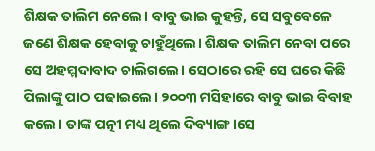ଶିକ୍ଷକ ତାଲିମ ନେଲେ। ବାବୁ ଭାଇ କୁହନ୍ତି, ସେ ସବୁବେଳେ ଜଣେ ଶିକ୍ଷକ ହେବାକୁ ଚାହୁଁଥିଲେ। ଶିକ୍ଷକ ତାଲିମ ନେବା ପରେ ସେ ଅହମ୍ମଦାବାଦ ଚାଲିଗଲେ। ସେଠାରେ ରହି ସେ ଘରେ କିଛି ପିଲାଙ୍କୁ ପାଠ ପଢାଇଲେ। ୨୦୦୩ ମସିହାରେ ବାବୁ ଭାଇ ବିବାହ କଲେ। ତାଙ୍କ ପତ୍ନୀ ମଧ୍ୟ ଥିଲେ ଦିବ୍ୟାଙ୍ଗ।ସେ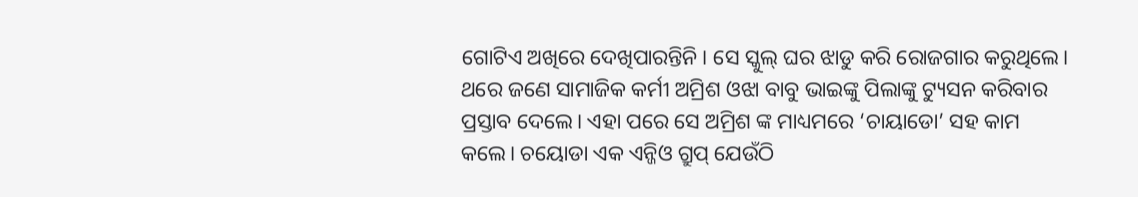ଗୋଟିଏ ଅଖିରେ ଦେଖିପାରନ୍ତିନି। ସେ ସ୍କୁଲ୍ ଘର ଝାଡୁ କରି ରୋଜଗାର କରୁଥିଲେ।
ଥରେ ଜଣେ ସାମାଜିକ କର୍ମୀ ଅମ୍ରିଶ ଓଝା ବାବୁ ଭାଇଙ୍କୁ ପିଲାଙ୍କୁ ଟ୍ୟୁସନ କରିବାର ପ୍ରସ୍ତାବ ଦେଲେ। ଏହା ପରେ ସେ ଅମ୍ରିଶ ଙ୍କ ମାଧ୍ୟମରେ ‘ଚାୟାଡୋ’ ସହ କାମ କଲେ। ଚୟୋଡା ଏକ ଏନ୍ଜିଓ ଗ୍ରୁପ୍ ଯେଉଁଠି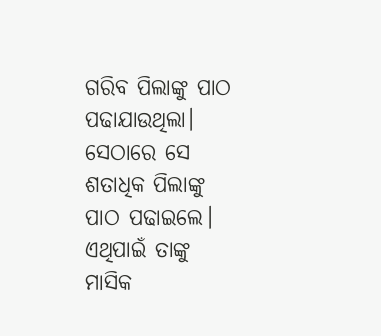ଗରିବ ପିଲାଙ୍କୁ ପାଠ ପଢାଯାଉଥିଲା। ସେଠାରେ ସେ ଶତାଧିକ ପିଲାଙ୍କୁ ପାଠ ପଢାଇଲେ। ଏଥିପାଇଁ ତାଙ୍କୁ ମାସିକ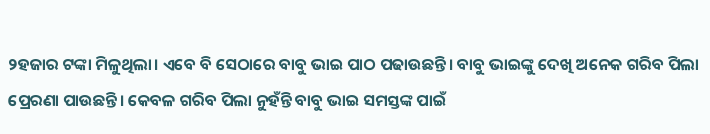୨ହଜାର ଟଙ୍କା ମିଳୁଥିଲା। ଏବେ ବି ସେଠାରେ ବାବୁ ଭାଇ ପାଠ ପଢାଉଛନ୍ତି। ବାବୁ ଭାଇଙ୍କୁ ଦେଖି ଅନେକ ଗରିବ ପିଲା ପ୍ରେରଣା ପାଉଛନ୍ତି। କେବଳ ଗରିବ ପିଲା ନୁହଁନ୍ତି ବାବୁ ଭାଇ ସମସ୍ତଙ୍କ ପାଇଁ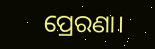ପ୍ରେରଣା।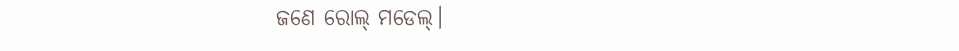ଜଣେ ରୋଲ୍ ମଡେଲ୍।